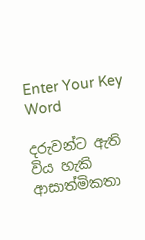Enter Your Key Word

දරුවන්ට ඇති විය හැකි ආසාත්මිකතා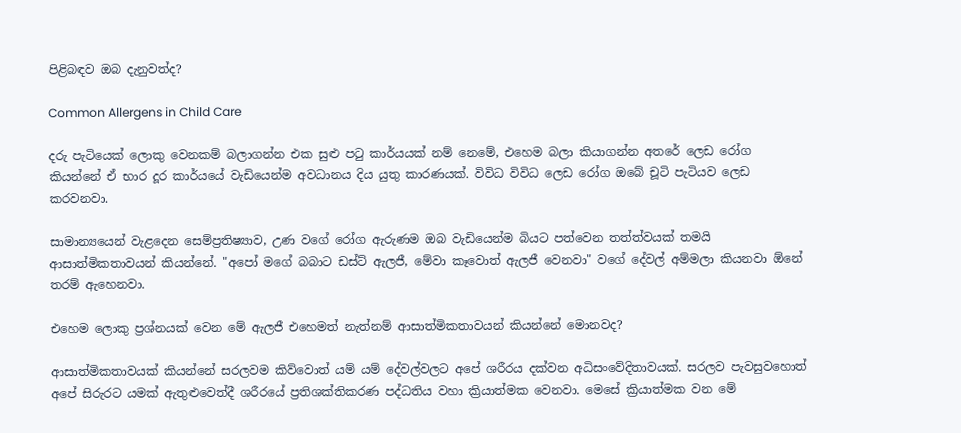පිළිබඳව ඔබ දැනුවත්ද?

Common Allergens in Child Care

දරු පැටියෙක් ලොකු වෙනකම් බලාගන්න එක සුළු පටු කාර්යයක් නම් නෙමේ, එහෙම බලා කියාගන්න අතරේ ලෙඩ රෝග කියන්නේ ඒ භාර දූර කාර්යයේ වැඩියෙන්ම අවධානය දිය යුතු කාරණයක්. විවිධ විවිධ ලෙඩ රෝග ඔබේ චූටි පැටියව ලෙඩ කරවනවා.

සාමාන්‍යයෙන් වැළදෙන සෙම්ප්‍රතිෂ්‍යාව, උණ වගේ රෝග ඇරුණම ඔබ වැඩියෙන්ම බියට පත්වෙන තත්ත්වයක් තමයි ආසාත්මිකතාවයන් කියන්නේ. "අපෝ මගේ බබාට ඩස්ට් ඇලජී, මේවා කෑවොත් ඇලජී වෙනවා" වගේ දේවල් අම්මලා කියනවා ඕනේ තරම් ඇහෙනවා.

එහෙම ලොකු ප්‍රශ්නයක් වෙන මේ ඇලජී එහෙමත් නැත්නම් ආසාත්මිකතාවයන් කියන්නේ මොනවද?

ආසාත්මිකතාවයක් කියන්නේ සරලවම කිව්වොත් යම් යම් දේවල්වලට අපේ ශරීරය දක්වන අධිසංවේදිතාවයක්. සරලව පැවසුවහොත් අපේ සිරුරට යමක් ඇතුළුවෙත්දී ශරීරයේ ප්‍රතිශක්තිකරණ පද්ධතිය වහා ක්‍රියාත්මක වෙනවා. මෙසේ ක්‍රියාත්මක වන මේ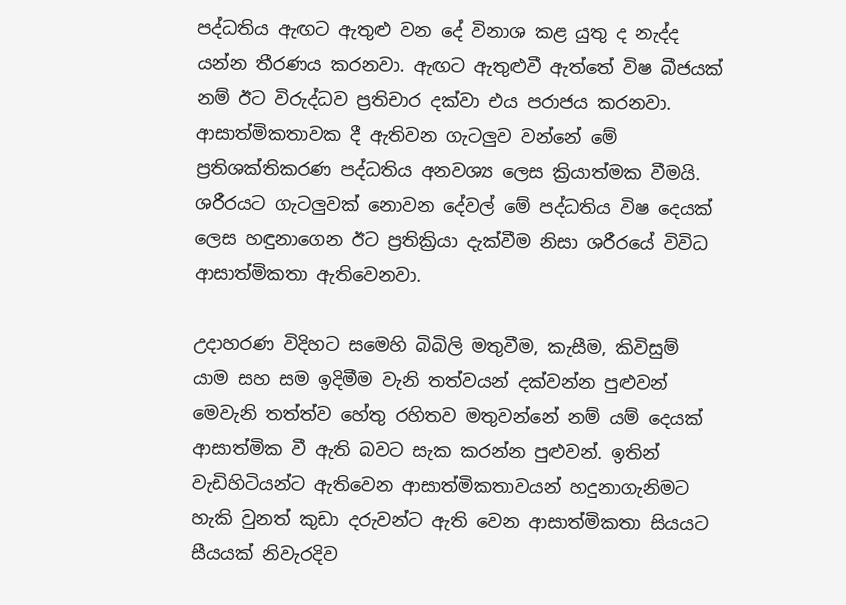පද්ධතිය ඇඟට ඇතුළු වන දේ විනාශ කළ යුතු ද නැද්ද යන්න තීරණය කරනවා. ඇඟට ඇතුළුවී ඇත්තේ විෂ බීජයක් නම් ඊට විරුද්ධව ප්‍රතිචාර දක්වා එය පරාජය කරනවා. ආසාත්මිකතාවක දී ඇතිවන ගැටලුව වන්නේ මේ ප්‍රතිශක්තිකරණ පද්ධතිය අනවශ්‍ය ලෙස ක්‍රියාත්මක වීමයි. ශරීරයට ගැටලුවක් නොවන දේවල් මේ පද්ධතිය විෂ දෙයක් ලෙස හඳුනාගෙන ඊට ප්‍රතික්‍රියා දැක්වීම නිසා ශරීරයේ විවිධ ආසාත්මිකතා ඇතිවෙනවා.

උදාහරණ විදිහට සමෙහි බිබිලි මතුවීම, කැසීම, කිවිසුම් යාම සහ සම ඉදිමීම වැනි තත්වයන් දක්වන්න පුළුවන් මෙවැනි තත්ත්ව හේතු රහිතව මතුවන්නේ නම් යම් දෙයක් ආසාත්මික වී ඇති බවට සැක කරන්න පුළුවන්. ඉතින් වැඩිහිටියන්ට ඇතිවෙන ආසාත්මිකතාවයන් හදුනාගැනිමට හැකි වුනත් කුඩා දරුවන්ට ඇති වෙන ආසාත්මිකතා සියයට සීයයක් නිවැරදිව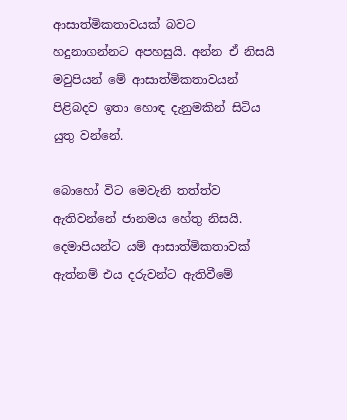ආසාත්මිකතාවයක් බවට හදුනාගන්නට අපහසුයි. අන්න ඒ නිසයි මවුපියන් මේ ආසාත්මිකතාවයන් පිළිබදව ඉතා හොඳ දැනුමකින් සිටිය යුතු වන්නේ.

බොහෝ විට මෙවැනි තත්ත්ව ඇතිවන්නේ ජානමය හේතු නිසයි. දෙමාපියන්ට යම් ආසාත්මිකතාවක් ඇත්නම් එය දරුවන්ට ඇතිවීමේ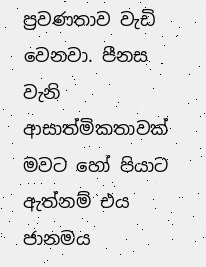ප්‍රවණතාව වැඩි වෙනවා. පීනස වැනි ආසාත්මිකතාවක් මවට හෝ පියාට ඇත්නම් එය ජානමය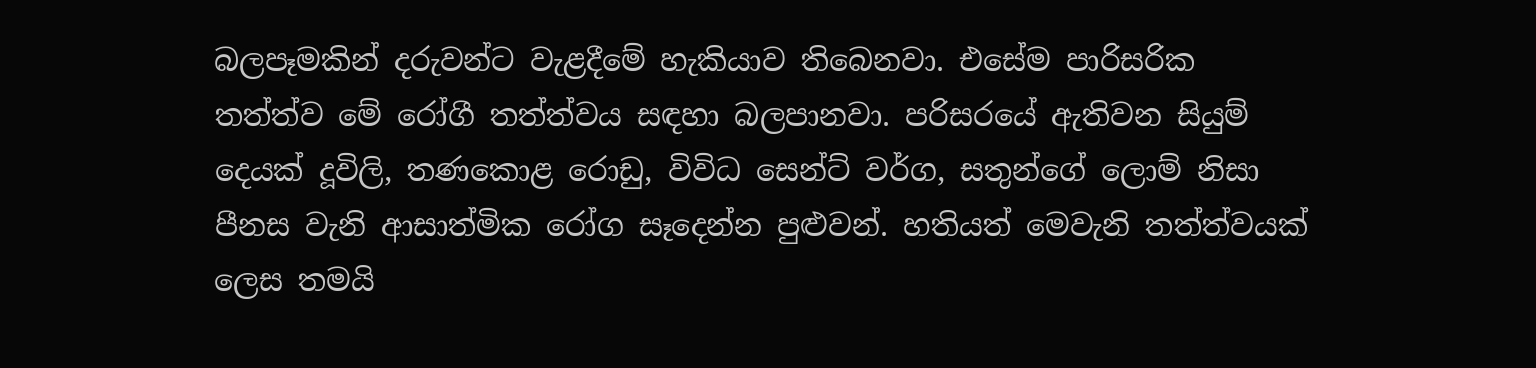බලපෑමකින් දරුවන්ට වැළදීමේ හැකියාව තිබෙනවා. එසේම පාරිසරික තත්ත්ව මේ රෝගී තත්ත්වය සඳහා බලපානවා. පරිසරයේ ඇතිවන සියුම් දෙයක් දූවිලි, තණකොළ රොඩු, විවිධ සෙන්ට් වර්ග, සතුන්ගේ ලොම් නිසා පීනස වැනි ආසාත්මික රෝග සෑදෙන්න පුළුවන්. හතියත් මෙවැනි තත්ත්වයක් ලෙස තමයි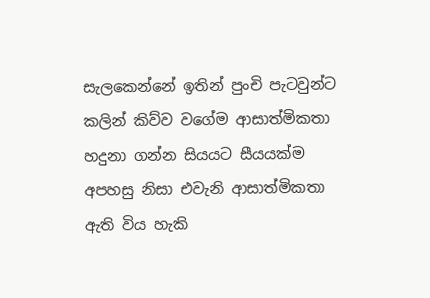සැලකෙන්නේ ඉතින් පුංචි පැටවුන්ට කලින් කිව්ව වගේම ආසාත්මිකතා හදුනා ගන්න සියයට සීයයක්ම අපහසු නිසා එවැනි ආසාත්මිකතා ඇති විය හැකි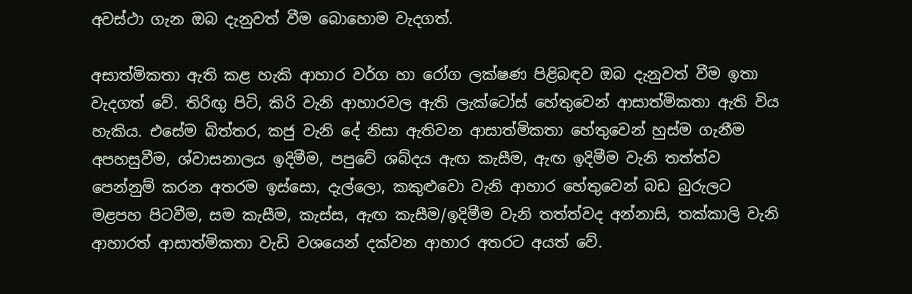අවස්ථා ගැන ඔබ දැනුවත් වීම බොහොම වැදගත්.

අසාත්මිකතා ඇති කළ හැකි ආහාර වර්ග හා රෝග ලක්ෂණ පිළිබඳව ඔබ දැනුවත් වීම ඉතා වැදගත් වේ. තිරිඟු පිටි, කිරි වැනි ආහාරවල ඇති ලැක්ටෝස් හේතුවෙන් ආසාත්මිකතා ඇති විය හැකිය. එසේම බිත්තර, කජු වැනි දේ නිසා ඇතිවන ආසාත්මිකතා හේතුවෙන් හුස්ම ගැනීම අපහසුවීම, ශ්වාසනාලය ඉදිමීම, පපුවේ ශබ්දය ඇඟ කැසීම, ඇඟ ඉදිමීම වැනි තත්ත්ව පෙන්නුම් කරන අතරම ඉස්සො, දැල්ලො, කකුළුවො වැනි ආහාර හේතුවෙන් බඩ බුරුලට මළපහ පිටවීම, සම කැසීම, කැස්ස, ඇඟ කැසීම/ඉදිමීම වැනි තත්ත්වද අන්නාසි, තක්කාලි වැනි ආහාරත් ආසාත්මිකතා වැඩි වශයෙන් දක්වන ආහාර අතරට අයත් වේ.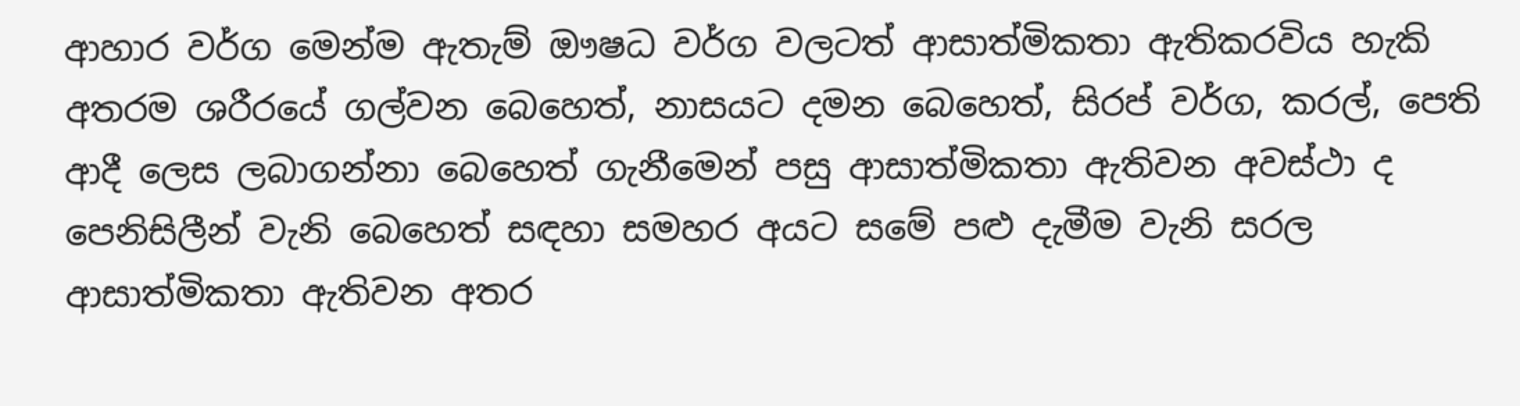ආහාර වර්ග මෙන්ම ඇතැම් ඖෂධ වර්ග වලටත් ආසාත්මිකතා ඇතිකරවිය හැකි අතරම ශරීරයේ ගල්වන බෙහෙත්, නාසයට දමන බෙහෙත්, සිරප් වර්ග, කරල්, පෙති ආදී ලෙස ලබාගන්නා බෙහෙත් ගැනීමෙන් පසු ආසාත්මිකතා ඇතිවන අවස්ථා ද පෙනිසිලීන් වැනි බෙහෙත් සඳහා සමහර අයට සමේ පළු දැමීම වැනි සරල ආසාත්මිකතා ඇතිවන අතර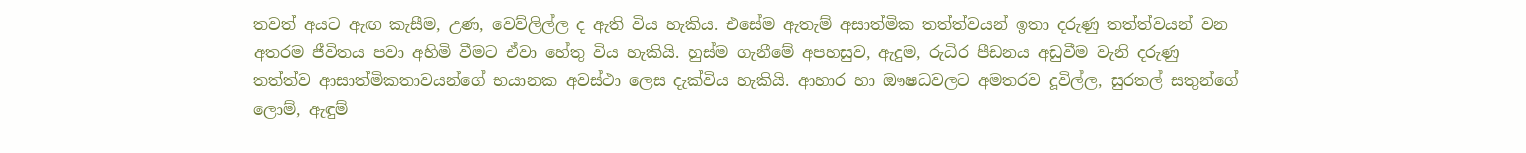තවත් අයට ඇඟ කැසීම, උණ, වෙව්ලිල්ල ද ඇති විය හැකිය. එසේම ඇතැම් අසාත්මික තත්ත්වයන් ඉතා දරුණු තත්ත්වයන් වන අතරම ජීවිතය පවා අහිමි වීමට ඒවා හේතු විය හැකියි. හුස්ම ගැනීමේ අපහසුව, ඇදුම, රුධිර පීඩනය අඩුවීම වැනි දරුණු තත්ත්ව ආසාත්මිකතාවයන්ගේ භයානක අවස්ථා ලෙස දැක්විය හැකියි. ආහාර හා ඖෂධවලට අමතරව දූවිල්ල, සුරතල් සතුන්ගේ ලොම්, ඇඳුම්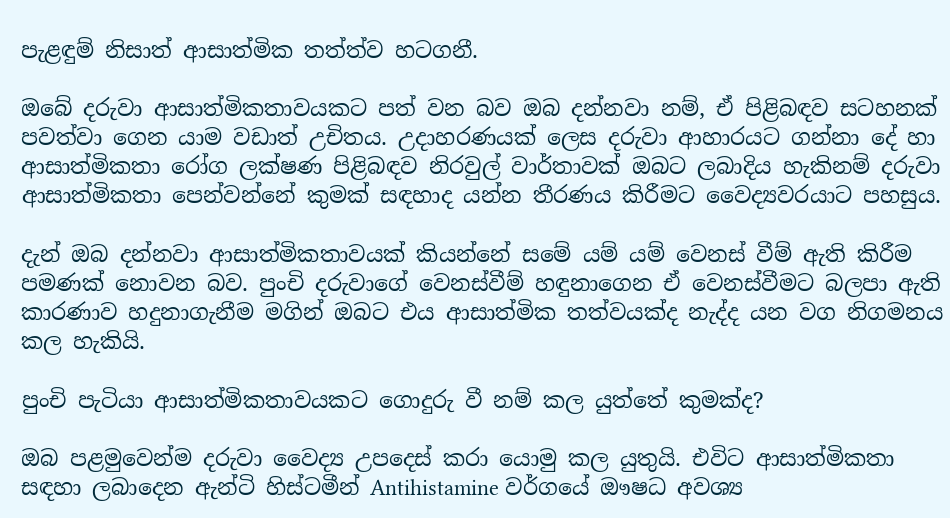පැළඳුම් නිසාත් ආසාත්මික තත්ත්ව හටගනී.

ඔබේ දරුවා ආසාත්මිකතාවයකට පත් වන බව ඔබ දන්නවා නම්, ඒ පිළිබඳව සටහනක් පවත්වා ගෙන යාම වඩාත් උචිතය. උදාහරණයක් ලෙස දරුවා ආහාරයට ගන්නා දේ හා ආසාත්මිකතා රෝග ලක්ෂණ පිළිබඳව නිරවුල් වාර්තාවක් ඔබට ලබාදිය හැකිනම් දරුවා ආසාත්මිකතා පෙන්වන්නේ කුමක් සඳහාද යන්න තීරණය කිරීමට වෛද්‍යවරයාට පහසුය.

දැන් ඔබ දන්නවා ආසාත්මිකතාවයක් කියන්නේ සමේ යම් යම් වෙනස් වීම් ඇති කිරීම පමණක් නොවන බව. පුංචි දරුවාගේ වෙනස්වීම් හඳුනාගෙන ඒ වෙනස්වීමට බලපා ඇති කාරණාව හදුනාගැනීම මගින් ඔබට එය ආසාත්මික තත්වයක්ද නැද්ද යන වග නිගමනය කල හැකියි.

පුංචි පැටියා ආසාත්මිකතාවයකට ගොදුරු වී නම් කල යුත්තේ කුමක්ද?

ඔබ පළමුවෙන්ම දරුවා වෛද්‍ය උපදෙස් කරා යොමු කල යුතුයි. එවිට ආසාත්මිකතා සඳහා ලබාදෙන ඇන්ටි හිස්ටමීන් Antihistamine වර්ගයේ ඖෂධ අවශ්‍ය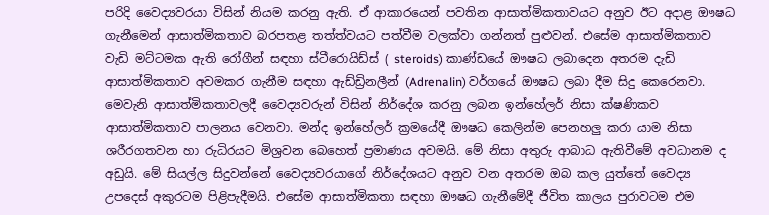පරිදි වෛද්‍යවරයා විසින් නියම කරනු ඇති. ඒ ආකාරයෙන් පවතින ආසාත්මිකතාවයට අනුව ඊට අදාළ ඖෂධ ගැනීමෙන් ආසාත්මිකතාව බරපතළ තත්ත්වයට පත්වීම වලක්වා ගන්නත් පුළුවන්. එසේම ආසාත්මිකතාව වැඩි මට්ටමක ඇති රෝගීන් සඳහා ස්ටීරොයිඩ්ස් ( steroids) කාණ්ඩයේ ඖෂධ ලබාදෙන අතරම දැඩි ආසාත්මිකතාව අවමකර ගැනීම සඳහා ඇඩ්ඩ්‍රිනලීන් (Adrenalin) වර්ගයේ ඖෂධ ලබා දීම සිදු කෙරෙනවා. මෙවැනි ආසාත්මිකතාවලදී වෛද්‍යවරුන් විසින් නිර්දේශ කරනු ලබන ඉන්හේලර් නිසා ක්ෂණිකව ආසාත්මිකතාව පාලනය වෙනවා. මන්ද ඉන්හේලර් ක්‍රමයේදී ඖෂධ කෙලින්ම පෙනහලු කරා යාම නිසා ශරීරගතවන හා රුධිරයට මිශ්‍රවන බෙහෙත් ප්‍රමාණය අවමයි. මේ නිසා අතුරු ආබාධ ඇතිවීමේ අවධානම ද අඩුයි. මේ සියල්ල සිදුවන්නේ වෛද්‍යවරයාගේ නිර්දේශයට අනුව වන අතරම ඔබ කල යුත්තේ වෛද්‍ය උපදෙස් අකුරටම පිළිපැදීමයි. එසේම ආසාත්මිකතා සඳහා ඖෂධ ගැනීමේදී ජීවිත කාලය පුරාවටම එම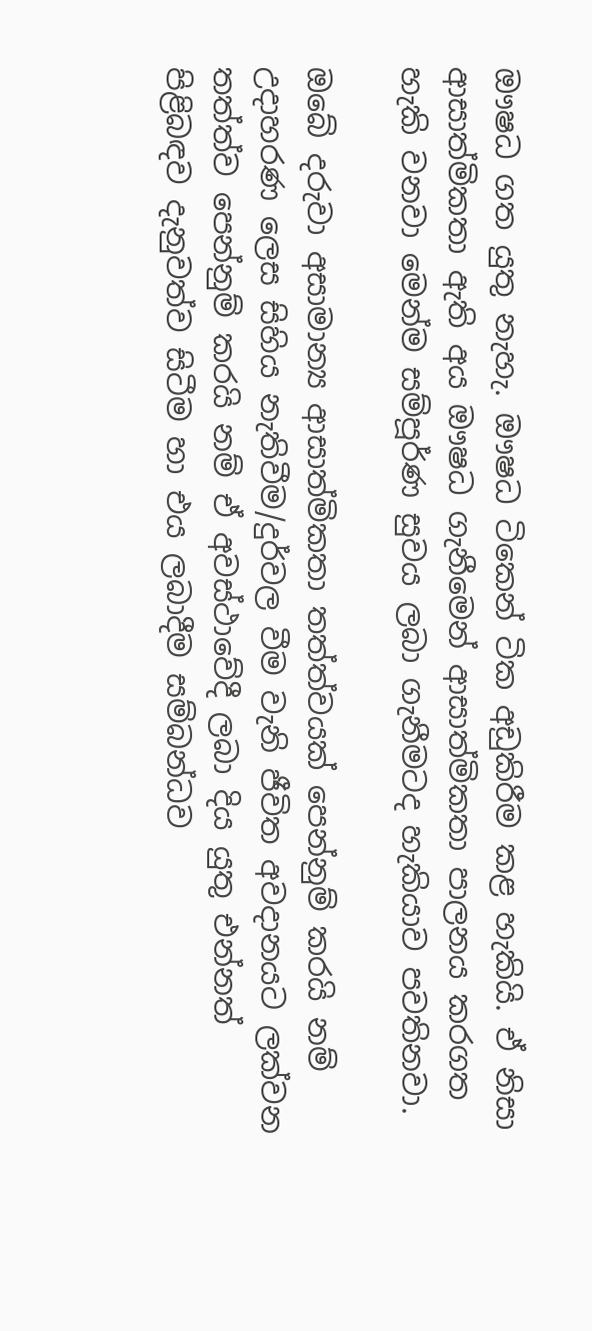ඖෂධ ගත යුතු නැහැ. ඖෂධ ටිකෙන් ටික අඩුකිරීම කළ හැකියි. ඒ නිසා ආසාත්මිකතා ඇති අය ඖෂධ ගැනීමෙන් ආසාත්මිකතා පාලනය කරගත හැකි වනවා මෙන්ම සම්පූර්ණ සුවය ලබා ගැනීමටද හැකියාව පවතිනවා.

ඔබේ දරුවා අසාමාන්‍ය ආසාත්මිකතා තත්ත්වයක් පෙන්නුම් කරයි නම් උදාහරණ ලෙස සිහිය නැතිවීම/දුර්වල වීම වැනි ජීවිත අවදානයට ලක්වන තත්ත්ව පෙන්නුම් කරයි නම් ඒ අවස්ථාවේදී ලබා දිය යුතු එන්නත් පිළිබඳව දැනුවත්ව සිටීම හා එය ලබාදීම සම්බන්ධව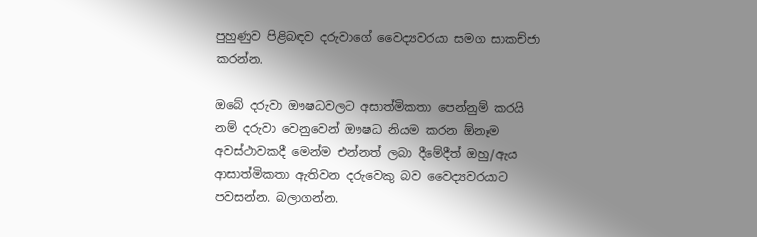පුහුණුව පිළිබඳව දරුවාගේ වෛද්‍යවරයා සමග සාකච්ජා කරන්න.

ඔබේ දරුවා ඖෂධවලට අසාත්මිකතා පෙන්නුම් කරයි නම් දරුවා වෙනුවෙන් ඖෂධ නියම කරන ඕනෑම අවස්ථාවකදී මෙන්ම එන්නත් ලබා දීමේදීත් ඔහු/ඇය ආසාත්මිකතා ඇතිවන දරුවෙකු බව වෛද්‍යවරයාට පවසන්න. බලාගන්න.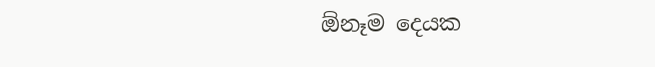ඕනෑම දෙයක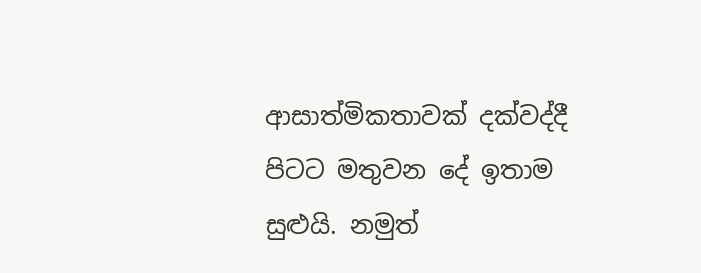ආසාත්මිකතාවක් දක්වද්දී පිටට මතුවන දේ ඉතාම සුළුයි. නමුත්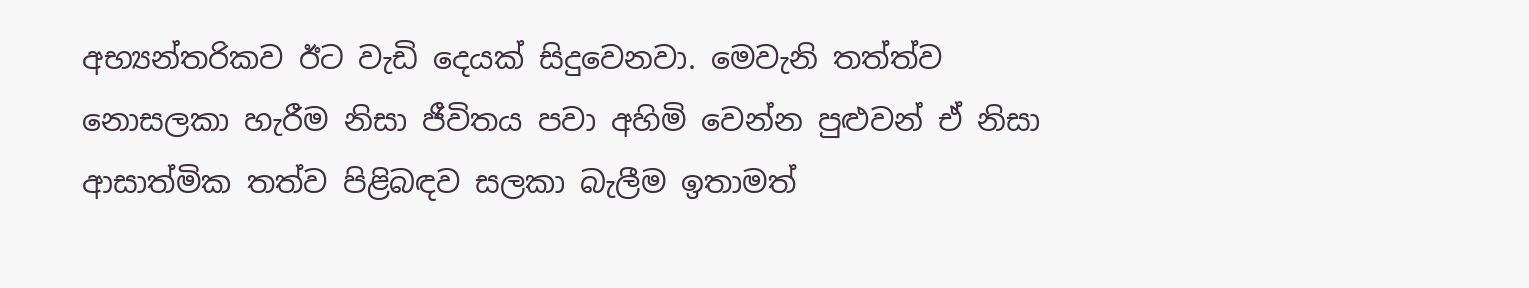අභ්‍යන්තරිකව ඊට වැඩි දෙයක් සිදුවෙනවා. මෙවැනි තත්ත්ව නොසලකා හැරීම නිසා ජීවිතය පවා අහිමි වෙන්න පුළුවන් ඒ නිසා ආසාත්මික තත්ව පිළිබඳව සලකා බැලීම ඉතාමත්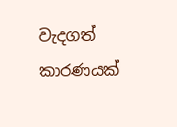වැදගත් කාරණයක්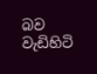බව වැඩිහිටි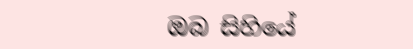ඔබ සිහියේ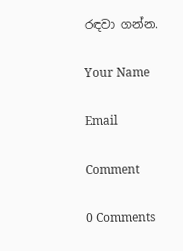රඳවා ගන්න.

Your Name

Email

Comment

0 Comments